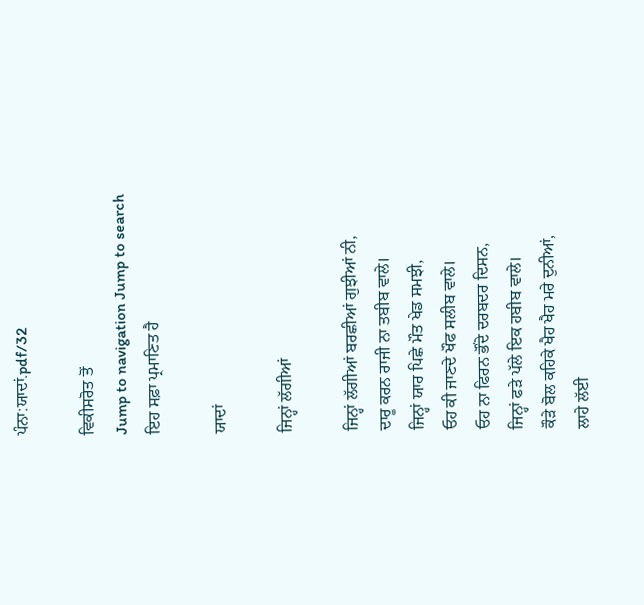ਪੰਨਾ:ਯਾਦਾਂ.pdf/32

ਵਿਕੀਸਰੋਤ ਤੋਂ
Jump to navigation Jump to search
ਇਹ ਸਫ਼ਾ ਪ੍ਰਮਾਣਿਤ ਹੈ

ਯਾਦਾਂ

ਜਿਨ੍ਹਾਂ ਲੱਗੀਆਂ

ਜਿਨ੍ਹਾਂ ਲੱਗੀਆਂ ਬਰਛੀਆਂ ਗੁਝੀਆਂ ਨੀ,
ਦਾਰੂ ਕਰਨ ਰਾਜੀ ਨਾ ਤਬੀਬ ਵਾਲੇ।
ਜਿਨ੍ਹਾਂ ਯਾਰ ਪਿਛੇ ਮੌਤ ਖੇਡ ਸਮਝੀ,
ਓਹ ਕੀ ਜਾਣਦੇ ਖੌਫ ਸਲੀਬ ਵਾਲੇ।
ਓਹ ਨਾ ਫਿਰਨ ਭੌਂਦੇ ਦਰਬਦਰ ਦਿਸਨ,
ਜਿਨ੍ਹਾਂ ਫੜੇ ਪੱਲੇ ਇਕ ਹਬੀਬ ਵਾਲੇ।
ਕੌੜੇ ਬੋਲ ਕਹਿਕੇ ਖੈਹ ਖੈਹ ਮਰੇ ਦੁਨੀਆਂ,
ਲਾਹੇ ਲੱਈ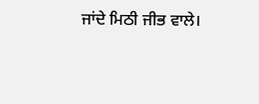ਜਾਂਦੇ ਮਿਠੀ ਜੀਭ ਵਾਲੇ।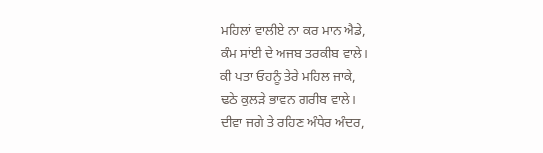ਮਹਿਲਾਂ ਵਾਲੀਏ ਨਾ ਕਰ ਮਾਨ ਐਡੇ,
ਕੰਮ ਸਾਂਈ ਦੇ ਅਜਬ ਤਰਕੀਬ ਵਾਲੇ।
ਕੀ ਪਤਾ ਓਹਨੂੰ ਤੇਰੇ ਮਹਿਲ ਜਾਕੇ,
ਢਠੇ ਕੁਲੜੇ ਭਾਵਨ ਗਰੀਬ ਵਾਲੇ।
ਦੀਵਾ ਜਗੇ ਤੇ ਰਹਿਣ ਅੰਧੇਰ ਅੰਦਰ,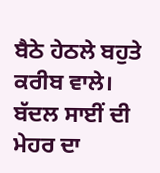ਬੈਠੇ ਹੇਠਲੇ ਬਹੁਤੇ ਕਰੀਬ ਵਾਲੇ।
ਬੱਦਲ ਸਾਈਂ ਦੀ ਮੇਹਰ ਦਾ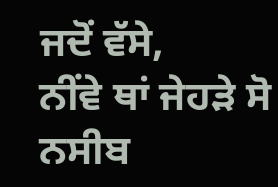ਜਦੋਂ ਵੱਸੇ,
ਨੀਂਵੇ ਥਾਂ ਜੇਹੜੇ ਸੋ ਨਸੀਬ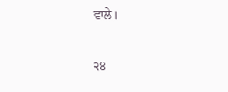ਵਾਲੇ।

੨੪